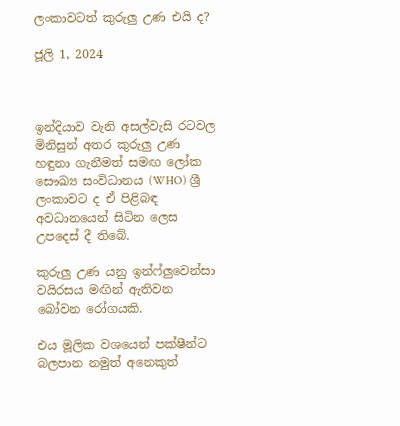ලංකාවටත් කුරුලු උණ එයි ද?

ජූලි 1, 2024



ඉන්දියාව වැනි අසල්වැසි රටවල මිනිසුන් අතර කුරුලු උණ හඳුනා ගැනීමත් සමඟ ලෝක සෞඛ්‍ය සංවිධානය (WHO) ශ්‍රී ලංකාවට ද ඒ පිළිබඳ අවධානයෙන් සිටින ලෙස උපදෙස් දී තිබේ.

කුරුලු උණ යනු ඉන්ෆ්ලුවෙන්සා වයිරසය මඟින් ඇතිවන බෝවන රෝගයකි.

එය මූලික වශයෙන් පක්ෂීන්ට බලපාන නමුත් අනෙකුත්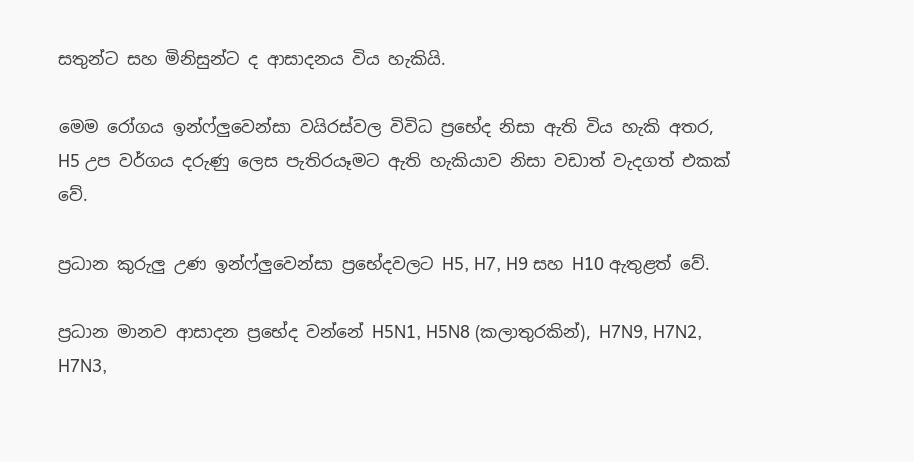සතුන්ට සහ මිනිසුන්ට ද ආසාදනය විය හැකියි.

මෙම රෝගය ඉන්ෆ්ලුවෙන්සා වයිරස්වල විවිධ ප්‍රභේද නිසා ඇති විය හැකි අතර, H5 උප වර්ගය දරුණු ලෙස පැතිරයෑමට ඇති හැකියාව නිසා වඩාත් වැදගත් එකක් වේ.

ප්‍රධාන කුරුලු උණ ඉන්ෆ්ලුවෙන්සා ප්‍රභේදවලට H5, H7, H9 සහ H10 ඇතුළත් වේ.

ප්‍රධාන මානව ආසාදන ප්‍රභේද වන්නේ H5N1, H5N8 (කලාතුරකින්), H7N9, H7N2, H7N3,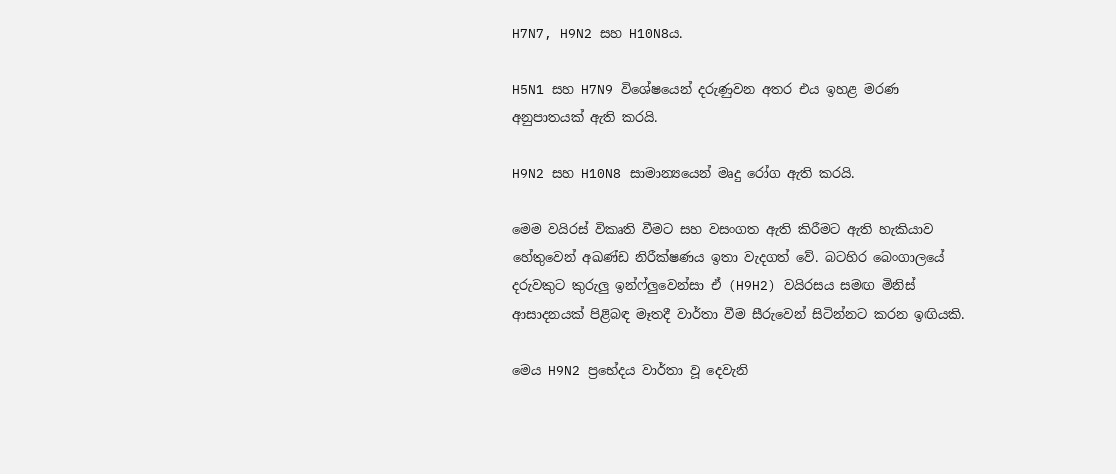H7N7, H9N2 සහ H10N8ය.

H5N1 සහ H7N9 විශේෂයෙන් දරුණුවන අතර එය ඉහළ මරණ අනුපාතයක් ඇති කරයි.

H9N2 සහ H10N8 සාමාන්‍යයෙන් මෘදු රෝග ඇති කරයි.

මෙම වයිරස් විකෘති වීමට සහ වසංගත ඇති කිරීමට ඇති හැකියාව හේතුවෙන් අඛණ්ඩ නිරීක්ෂණය ඉතා වැදගත් වේ. බටහිර බෙංගාලයේ දරුවකුට කුරුලු ඉන්ෆ්ලුවෙන්සා ඒ (H9H2) වයිරසය සමඟ මිනිස් ආසාදනයක් පිළිබඳ මෑතදී වාර්තා වීම සීරුවෙන් සිටින්නට කරන ඉඟියකි.

මෙය H9N2 ප්‍රභේදය වාර්තා වූ දෙවැනි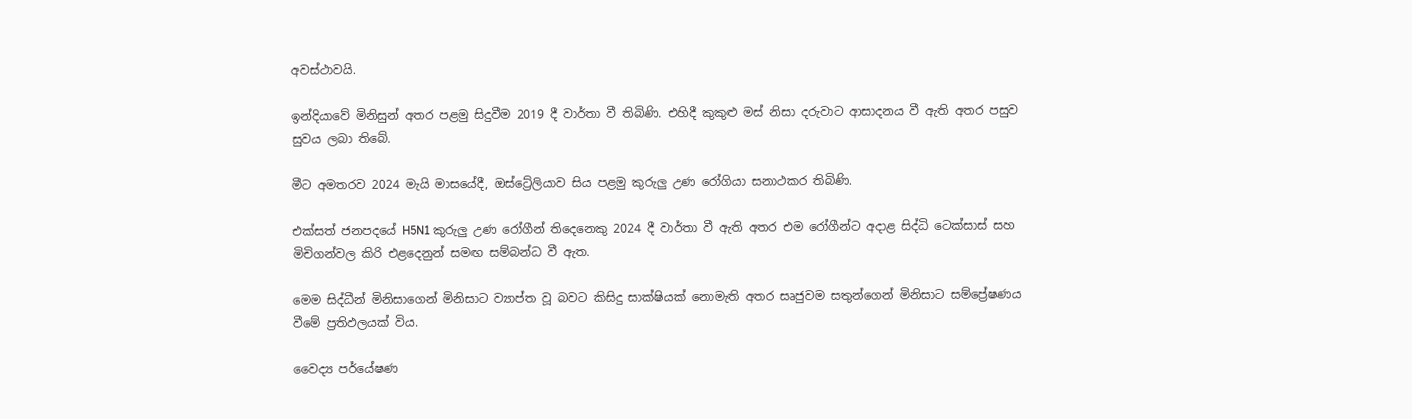අවස්ථාවයි.

ඉන්දියාවේ මිනිසුන් අතර පළමු සිදුවීම 2019 දී වාර්තා වී තිබිණි. එහිදී කුකුළු මස් නිසා දරුවාට ආසාදනය වී ඇති අතර පසුව සුවය ලබා තිබේ.

මීට අමතරව 2024 මැයි මාසයේදී, ඔස්ට්‍රේලියාව සිය පළමු කුරුලු උණ රෝගියා සනාථකර තිබිණි.

එක්සත් ජනපදයේ H5N1 කුරුලු උණ රෝගීන් තිදෙනෙකු 2024 දී වාර්තා වී ඇති අතර එම රෝගීන්ට අදාළ සිද්ධි ටෙක්සාස් සහ මිචිගන්වල කිරි එළදෙනුන් සමඟ සම්බන්ධ වී ඇත.

මෙම සිද්ධීන් මිනිසාගෙන් මිනිසාට ව්‍යාප්ත වූ බවට කිසිදු සාක්ෂියක් නොමැති අතර සෘජුවම සතුන්ගෙන් මිනිසාට සම්ප්‍රේෂණය වීමේ ප්‍රතිඵලයක් විය.

වෛද්‍ය පර්යේෂණ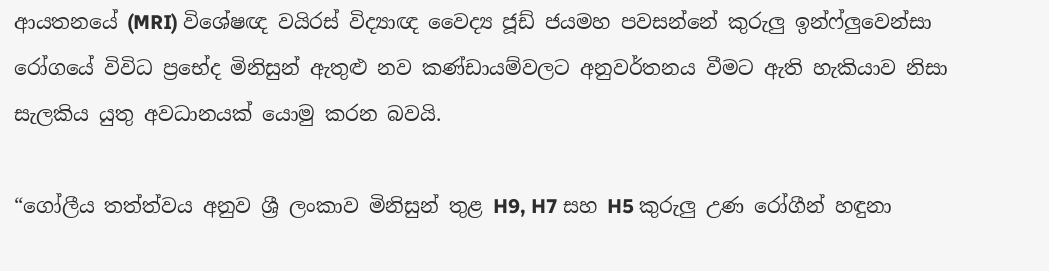ආයතනයේ (MRI) විශේෂඥ වයිරස් විද්‍යාඥ වෛද්‍ය ජූඩ් ජයමහ පවසන්නේ කුරුලු ඉන්ෆ්ලුවෙන්සා රෝගයේ විවිධ ප්‍රභේද මිනිසුන් ඇතුළු නව කණ්ඩායම්වලට අනුවර්තනය වීමට ඇති හැකියාව නිසා සැලකිය යුතු අවධානයක් යොමු කරන බවයි.

“ගෝලීය තත්ත්වය අනුව ශ්‍රී ලංකාව මිනිසුන් තුළ H9, H7 සහ H5 කුරුලු උණ රෝගීන් හඳුනා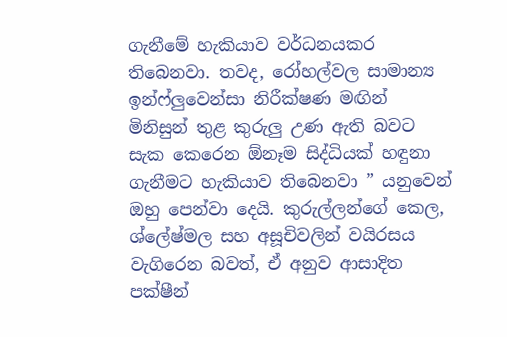ගැනීමේ හැකියාව වර්ධනයකර තිබෙනවා. තවද, රෝහල්වල සාමාන්‍ය ඉන්ෆ්ලුවෙන්සා නිරීක්ෂණ මඟින් මිනිසුන් තුළ කුරුලු උණ ඇති බවට සැක කෙරෙන ඕනෑම සිද්ධියක් හඳුනා ගැනීමට හැකියාව තිබෙනවා ” යනුවෙන් ඔහු පෙන්වා දෙයි. කුරුල්ලන්ගේ කෙල, ශ්ලේෂ්මල සහ අසූචිවලින් වයිරසය වැගිරෙන බවත්, ඒ අනුව ආසාදිත පක්ෂීන්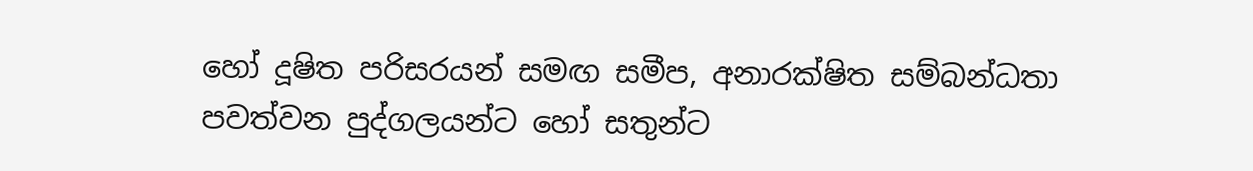හෝ දූෂිත පරිසරයන් සමඟ සමීප, අනාරක්ෂිත සම්බන්ධතා පවත්වන පුද්ගලයන්ට හෝ සතුන්ට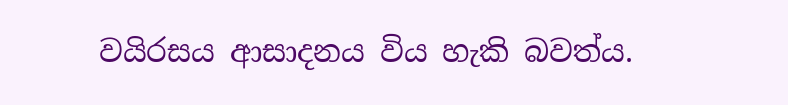වයිරසය ආසාදනය විය හැකි බවත්ය.